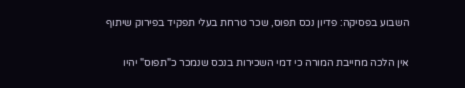השבוע בפסיקה: פדיון נכס תפוס, שכר טרחת בעלי תפקיד בפירוק שיתוף

אין הלכה מחייבת המורה כי דמי השכירות בנכס שנמכר כ"תפוס" יהיו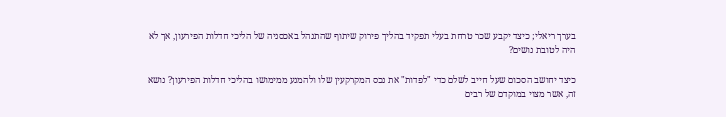בערך ריאלי; כיצד יקבע שכר טרחת בעלי תפקיד בהליך פירוק שיתוף שהתנהל באכסניה של הליכי חדלות הפירעון, אך לא היה לטובת נושים?

כיצד יחושב הסכום שעל חייב לשלם כדי "לפדות" את נכס המקרקעין שלו ולהמנע ממימושו בהליכי חדלות הפירעון? נושא זה, אשר מצוי במוקדם של רבים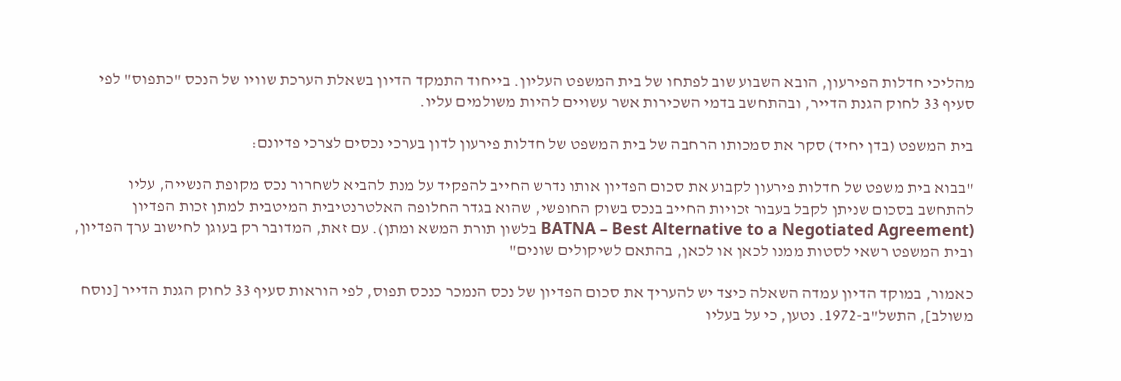מהליכי חדלות הפירעון, הובא השבוע שוב לפתחו של בית המשפט העליון. בייחוד התמקד הדיון בשאלת הערכת שוויו של הנכס "כתפוס" לפי סעיף 33 לחוק הגנת הדייר, ובהתחשב בדמי השכירות אשר עשויים להיות משולמים עליו.

בית המשפט (בדן יחיד) סקר את סמכותו הרחבה של בית המשפט של חדלות פירעון לדון בערכי נכסים לצרכי פדיונם:

"בבוא בית משפט של חדלות פירעון לקבוע את סכום הפדיון אותו נדרש החייב להפקיד על מנת להביא לשחרור נכס מקופת הנשייה, עליו להתחשב בסכום שניתן לקבל בעבור זכויות החייב בנכס בשוק החופשי, שהוא בגדר החלופה האלטרנטיבית המיטבית למתן זכות הפדיון (BATNA – Best Alternative to a Negotiated Agreement בלשון תורת המשא ומתן). עם זאת, המדובר רק בעוגן לחישוב ערך הפדיון, ובית המשפט רשאי לסטות ממנו לכאן או לכאן, בהתאם לשיקולים שונים"

כאמור, במוקד הדיון עמדה השאלה כיצד יש להעריך את סכום הפדיון של נכס הנמכר כנכס תפוס, לפי הוראות סעיף 33 לחוק הגנת הדייר [נוסח משולב], התשל"ב-1972. נטען, כי על בעליו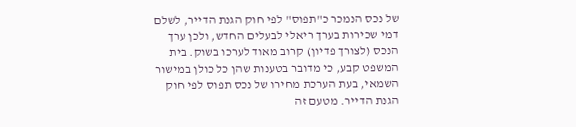של נכס הנמכר כ"תפוס" לפי חוק הגנת הדייר, לשלם דמי שכירות בערך ריאלי לבעלים החדש, ולכן ערך הנכס (לצורך פדיון) קרוב מאוד לערכו בשוק. בית המשפט קבע, כי מדובר בטענות שהן כל כולן במישור השמאי, בעת הערכת מחירו של נכס תפוס לפי חוק הגנת הדייר. מטעם זה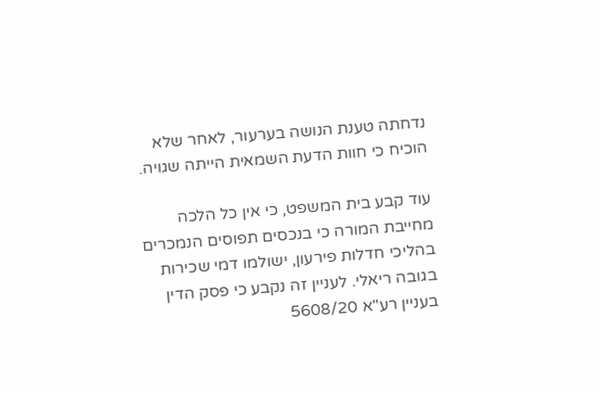נדחתה טענת הנושה בערעור, לאחר שלא הוכיח כי חוות הדעת השמאית הייתה שגויה.

עוד קבע בית המשפט, כי אין כל הלכה מחייבת המורה כי בנכסים תפוסים הנמכרים בהליכי חדלות פירעון, ישולמו דמי שכירות בגובה ריאלי. לעניין זה נקבע כי פסק הדין בעניין רע"א 5608/20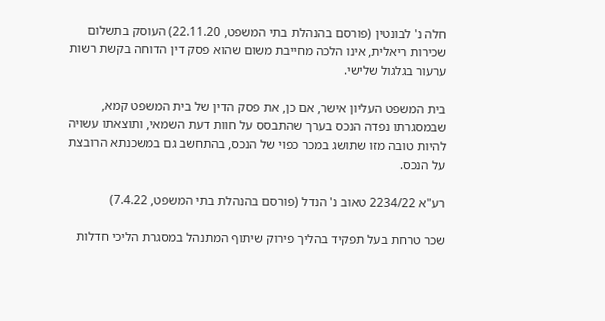חלה נ' לבונטין (פורסם בהנהלת בתי המשפט, 22.11.20) העוסק בתשלום שכירות ריאלית, אינו הלכה מחייבת משום שהוא פסק דין הדוחה בקשת רשות ערעור בגלגול שלישי.

בית המשפט העליון אישר, אם כן, את פסק הדין של בית המשפט קמא, שבמסגרתו נפדה הנכס בערך שהתבסס על חוות דעת השמאי, ותוצאתו עשויה להיות טובה מזו שתושג במכר כפוי של הנכס, בהתחשב גם במשכנתא הרובצת על הנכס.

רע"א 2234/22 טאוב נ' הנדל (פורסם בהנהלת בתי המשפט, 7.4.22)

שכר טרחת בעל תפקיד בהליך פירוק שיתוף המתנהל במסגרת הליכי חדלות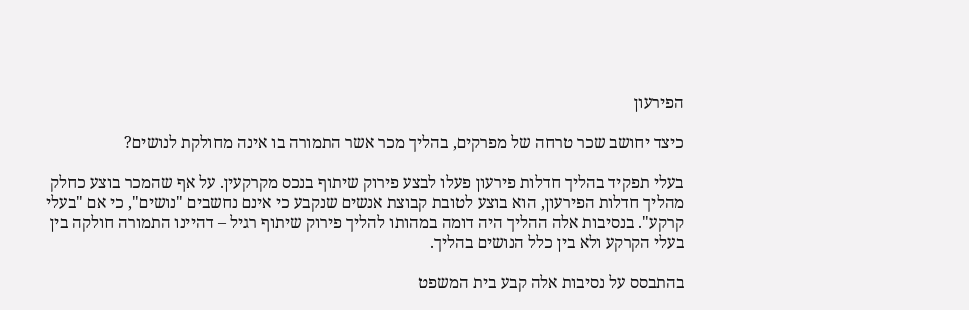הפירעון

כיצד יחושב שכר טרחה של מפרקים, בהליך מכר אשר התמורה בו אינה מחולקת לנושים?

בעלי תפקיד בהליך חדלות פירעון פעלו לבצע פירוק שיתוף בנכס מקרקעין. על אף שהמכר בוצע כחלק מהליך חדלות הפירעון, הוא בוצע לטובת קבוצת אנשים שנקבע כי אינם נחשבים "נושים", כי אם "בעלי קרקע". בנסיבות אלה ההליך היה דומה במהותו להליך פירוק שיתוף רגיל – דהיינו התמורה חולקה בין בעלי הקרקע ולא בין כלל הנושים בהליך.

בהתבסס על נסיבות אלה קבע בית המשפט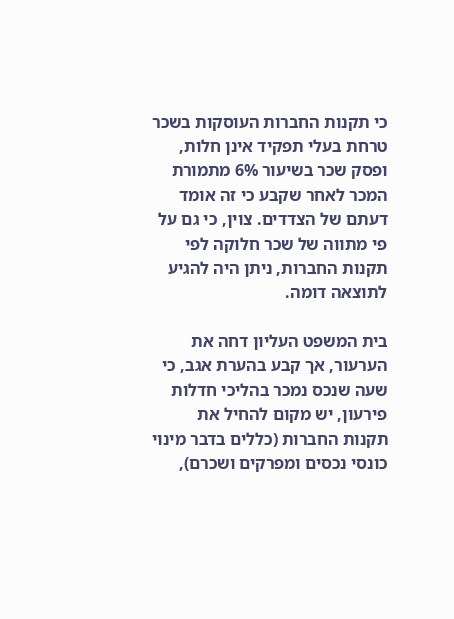כי תקנות החברות העוסקות בשכר טרחת בעלי תפקיד אינן חלות, ופסק שכר בשיעור 6% מתמורת המכר לאחר שקבע כי זה אומד דעתם של הצדדים. צוין, כי גם על פי מתווה של שכר חלוקה לפי תקנות החברות, ניתן היה להגיע לתוצאה דומה.

בית המשפט העליון דחה את הערעור, אך קבע בהערת אגב, כי שעה שנכס נמכר בהליכי חדלות פירעון, יש מקום להחיל את תקנות החברות (כללים בדבר מינוי כונסי נכסים ומפרקים ושכרם),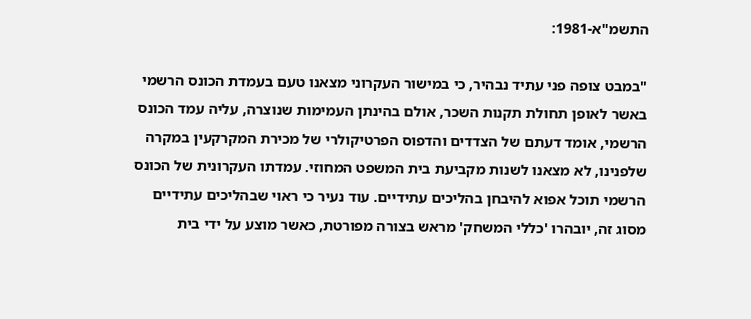התשמ"א-1981:

"במבט צופה פני עתיד נבהיר, כי במישור העקרוני מצאנו טעם בעמדת הכונס הרשמי באשר לאופן תחולת תקנות השכר, אולם בהינתן העמימות שנוצרה, עליה עמד הכונס הרשמי, אומד דעתם של הצדדים והדפוס הפרטיקולרי של מכירת המקרקעין במקרה שלפנינו, לא מצאנו לשנות מקביעת בית המשפט המחוזי. עמדתו העקרונית של הכונס הרשמי תוכל אפוא להיבחן בהליכים עתידיים. עוד נעיר כי ראוי שבהליכים עתידיים מסוג זה, יובהרו 'כללי המשחק' מראש בצורה מפורטת, כאשר מוצע על ידי בית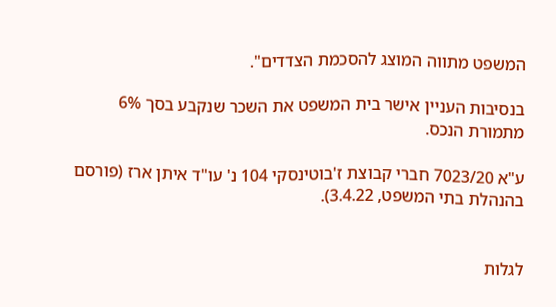המשפט מתווה המוצג להסכמת הצדדים".

בנסיבות העניין אישר בית המשפט את השכר שנקבע בסך 6% מתמורת הנכס.

ע"א 7023/20 חברי קבוצת ז'בוטינסקי 104 נ' עו"ד איתן ארז (פורסם בהנהלת בתי המשפט, 3.4.22).


לגלות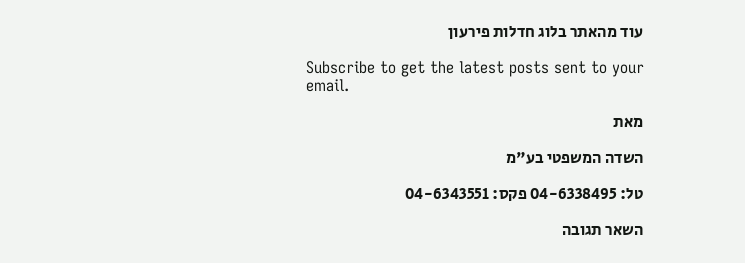עוד מהאתר בלוג חדלות פירעון

Subscribe to get the latest posts sent to your email.

מאת

השדה המשפטי בע"מ

טל: 04-6338495 פקס: 04-6343551

השאר תגובה